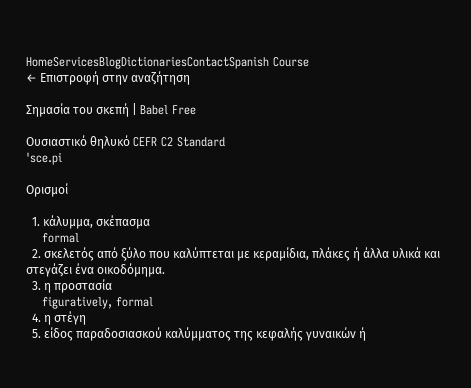HomeServicesBlogDictionariesContactSpanish Course
← Επιστροφή στην αναζήτηση

Σημασία του σκεπή | Babel Free

Ουσιαστικό θηλυκό CEFR C2 Standard
ˈsce.pi

Ορισμοί

  1. κάλυμμα, σκέπασμα
    formal
  2. σκελετός από ξύλο που καλύπτεται με κεραμίδια, πλάκες ή άλλα υλικά και στεγάζει ένα οικοδόμημα.
  3. η προστασία
    figuratively, formal
  4. η στέγη
  5. είδος παραδοσιασκού καλύμματος της κεφαλής γυναικών ή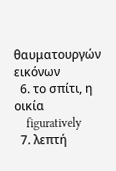θαυματουργών εικόνων
  6. το σπίτι, η οικία
    figuratively
  7. λεπτή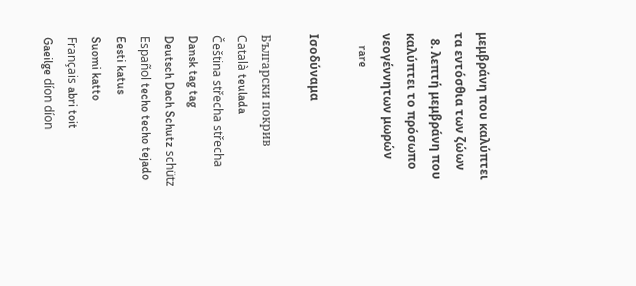μεμβράνη που καλύπτει τα εντόσθια των ζώων
  8. λεπτή μεμβράνη που καλύπτει το πρόσωπο νεογέννητων μωρών
    rare

Ισοδύναμα

Български покрив
Català teulada
Čeština střecha střecha
Dansk tag tag
Deutsch Dach Schutz schütz
Español techo techo tejado
Eesti katus
Suomi katto
Français abri toit
Gaeilge díon díon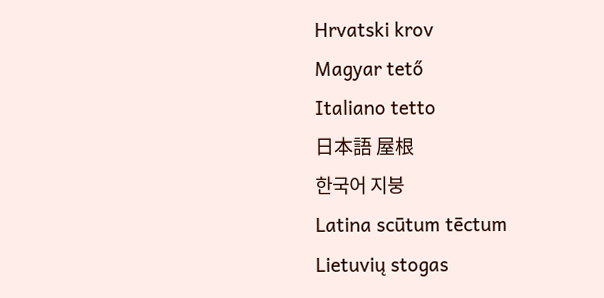Hrvatski krov
Magyar tető
Italiano tetto
日本語 屋根
한국어 지붕
Latina scūtum tēctum
Lietuvių stogas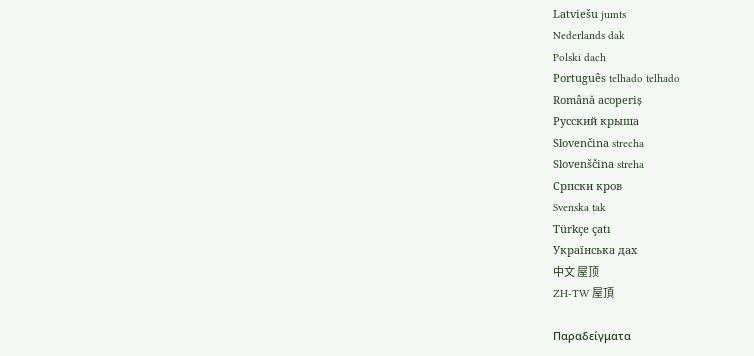Latviešu jumts
Nederlands dak
Polski dach
Português telhado telhado
Română acoperiș
Русский крыша
Slovenčina strecha
Slovenščina streha
Српски кров
Svenska tak
Türkçe çatı
Українська дах
中文 屋顶
ZH-TW 屋頂

Παραδείγματα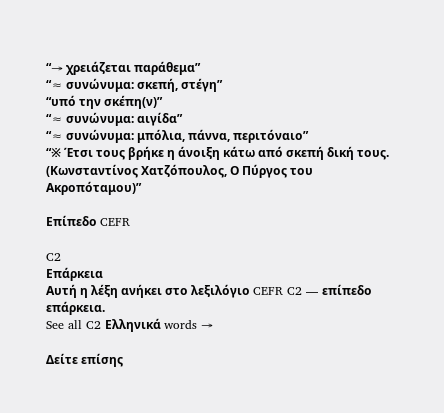“→ χρειάζεται παράθεμα”
“≈ συνώνυμα: σκεπή, στέγη”
“υπό την σκέπη(ν)”
“≈ συνώνυμα: αιγίδα”
“≈ συνώνυμα: μπόλια, πάννα, περιτόναιο”
“※ Έτσι τους βρήκε η άνοιξη κάτω από σκεπή δική τους. (Κωνσταντίνος Χατζόπουλος, Ο Πύργος του Ακροπόταμου)”

Επίπεδο CEFR

C2
Επάρκεια
Αυτή η λέξη ανήκει στο λεξιλόγιο CEFR C2 — επίπεδο επάρκεια.
See all C2 Ελληνικά words →

Δείτε επίσης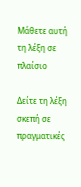Μάθετε αυτή τη λέξη σε πλαίσιο

Δείτε τη λέξη σκεπή σε πραγματικές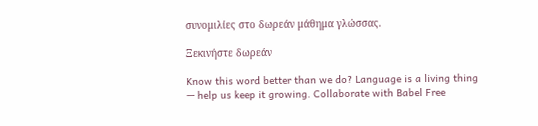συνομιλίες στο δωρεάν μάθημα γλώσσας.

Ξεκινήστε δωρεάν

Know this word better than we do? Language is a living thing — help us keep it growing. Collaborate with Babel Free